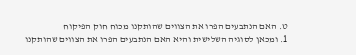ט. האם הנתבעים הפרו את הצווים שהותקנו מכוח חוק הפיקוח
1. ומכאן לסוגיה השלישית והיא האם הנתבעים הפרו את הצווים שהותקנו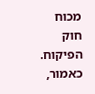מכוח חוק הפיקוח. כאמור,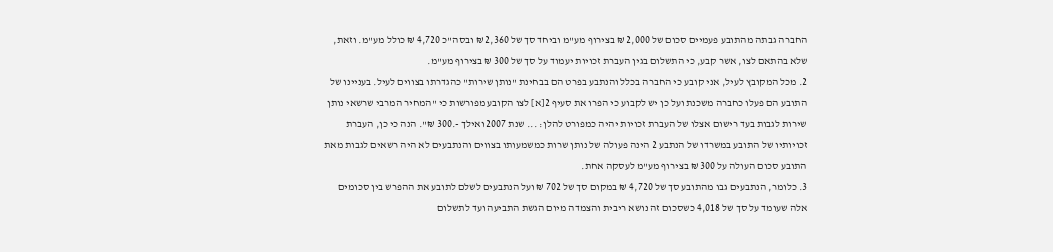החברה גבתה מהתובע פעמיים סכום של 2,000 ₪ בצירוף מע"מ וביחד סך של 2,360 ₪ ובסה"כ 4,720 ₪ כולל מע"מ. וזאת, שלא בהתאם לצו, אשר קבע, כי התשלום בגין העברת זכויות יעמוד על סך של 300 ₪ בצירוף מע"מ.
2. מכל המקובץ לעיל, אני קובע כי החברה בכלל והנתבע בפרט הם בבחינת "נותן שירות" כהגדרתו בצווים לעיל. בעניינו של התובע הם פעלו כחברה משכנת ועל כן יש לקבוע כי הפרו את סעיף 2[א] לצו הקובע מפורשות כי "המחיר המרבי שרשאי נותן שירות לגבות בעד רישום אצלו של העברת זכויות יהיה כמפורט להלן: ... שנת 2007 ואילך -.300 ₪". הנה כי כן, העברת זכויותיו של התובע במשרדו של הנתבע 2 הינה פעולה של נותן שרות כמשמעותו בצווים והנתבעים לא היה רשאים לגבות מאת התובע סכום העולה על 300 ₪ בצירוף מע"מ לעסקה אחת.
3. כלומר, הנתבעים גבו מהתובע סך של 4,720 ₪ במקום סך של 702 ₪ ועל הנתבעים לשלם לתובע את ההפרש בין סכומים אלה שעומד על סך של 4,018 כשסכום זה נושא ריבית והצמדה מיום הגשת התביעה ועד לתשלום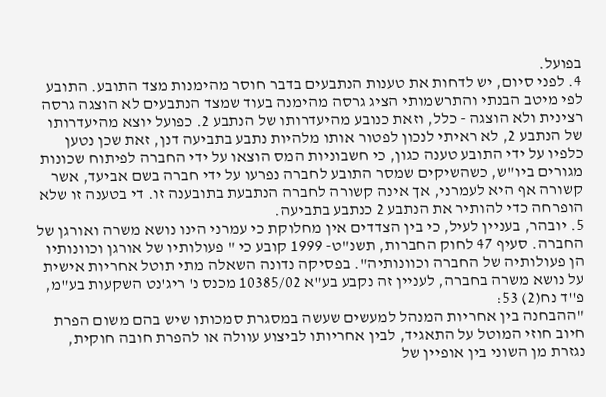בפועל.
4. לפני סיום, יש לדחות את טענות הנתבעים בדבר חוסר מהימנות מצד התובע. התובע לפי מיטב הבנתי והתרשמותי הציג גרסה מהימנה בעוד שמצד הנתבעים לא הוצגה גרסה רצינית ולא הוצגה - כלל, וזאת כנובע מהיעדרותו של הנתבע 2. כפועל יוצא מהיעדרותו של הנתבע 2, לא ראיתי לנכון לפטור אותו מלהיות נתבע בתביעה דנן, זאת שכן נטען כלפיו על ידי התובע טענה כגון, כי חשבוניות המס הוצאו על ידי החברה לפיתוח שכונות מגורים ביו"ש, כשהשיקים שמסר התובע לחברה נפרעו על ידי חברה בשם אביעד, אשר קשורה אף היא לעמרני, אך אינה קשורה לחברה הנתבעת בתובענה זו. די בטענה זו שלא הופרחה כדי להותיר את הנתבע 2 כנתבע בתביעה.
5. יובהר, בעניין לעיל, כי בין הצדדים אין מחלוקת כי עמרני הינו נושא משרה ואורגן של החברה. סעיף 47 לחוק החברות, תשנ"ט- 1999 קובע כי " פעולותיו של אורגן וכוונותיו הן פעולותיה של החברה וכוונותיה". בפסיקה נדונה השאלה מתי תוטל אחריות אישית על נושא משרה בחברה, לעניין זה נקבע בע"א 10385/02 מכנס נ' ריג'נט השקעות בע"מ, פ''ד נח(2) 53:
"ההבחנה בין אחריות המנהל למעשים שעשה במסגרת סמכותו שיש בהם משום הפרת חיוב חוזי המוטל על התאגיד, לבין אחריותו לביצוע עוולה או להפרת חובה חוקית, נגזרת מן השוני בין אופיין של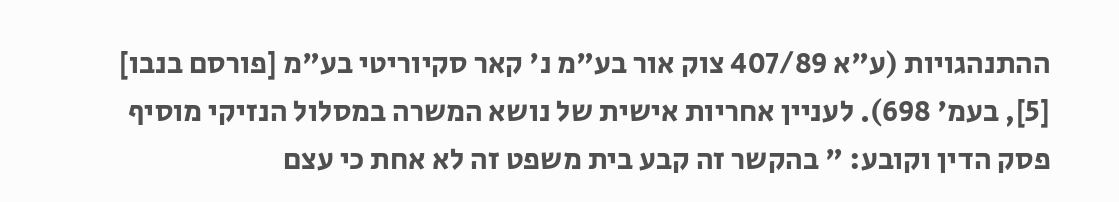ההתנהגויות (ע"א 407/89 צוק אור בע"מ נ' קאר סקיוריטי בע"מ [פורסם בנבו] [5], בעמ' 698). לעניין אחריות אישית של נושא המשרה במסלול הנזיקי מוסיף פסק הדין וקובע: " בהקשר זה קבע בית משפט זה לא אחת כי עצם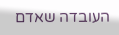העובדה שאדם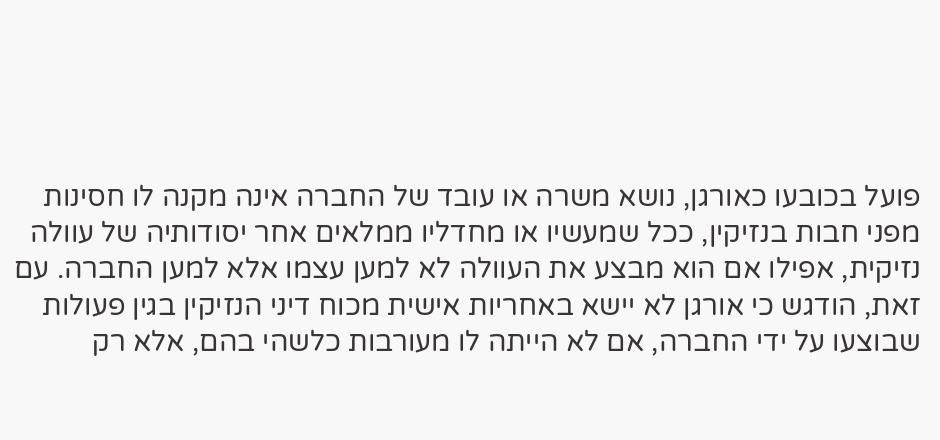פועל בכובעו כאורגן, נושא משרה או עובד של החברה אינה מקנה לו חסינות מפני חבות בנזיקין, ככל שמעשיו או מחדליו ממלאים אחר יסודותיה של עוולה נזיקית, אפילו אם הוא מבצע את העוולה לא למען עצמו אלא למען החברה. עם זאת, הודגש כי אורגן לא יישא באחריות אישית מכוח דיני הנזיקין בגין פעולות שבוצעו על ידי החברה, אם לא הייתה לו מעורבות כלשהי בהם, אלא רק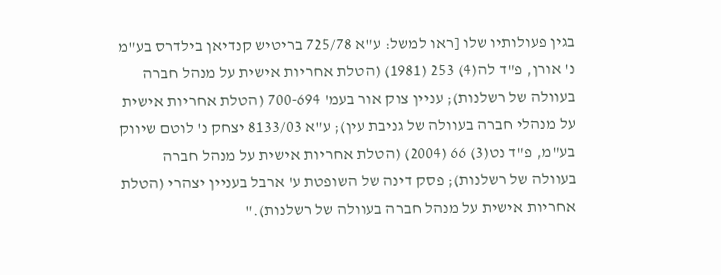בגין פעולותיו שלו [ראו למשל: ע"א 725/78 בריטיש קנדיאן בילדרס בע"מ נ' אורן, פ"ד לה(4) 253 (1981) (הטלת אחריות אישית על מנהל חברה בעוולה של רשלנות); עניין צוק אור בעמ' 700-694 (הטלת אחריות אישית על מנהלי חברה בעוולה של גניבת עין); ע"א 8133/03 יצחק נ' לוטם שיווק בע"מ, פ"ד נט(3) 66 (2004) (הטלת אחריות אישית על מנהל חברה בעוולה של רשלנות); פסק דינה של השופטת ע' ארבל בעניין יצהרי (הטלת אחריות אישית על מנהל חברה בעוולה של רשלנות)."